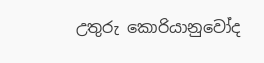උතුරු කොරියානුවෝද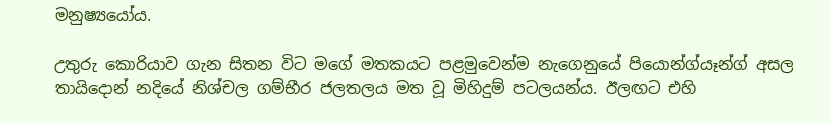මනුෂ්‍යයෝය.

උතුරු කොරියාව ගැන සිතන විට මගේ මතකයට පළමුවෙන්ම නැගෙනුයේ පියොන්ග්යෑන්ග් අසල තායිදොන් නදියේ නිශ්චල ගම්භීර ජලතලය මත වූ මිහිදුම් පටලයන්ය. ඊලඟට එහි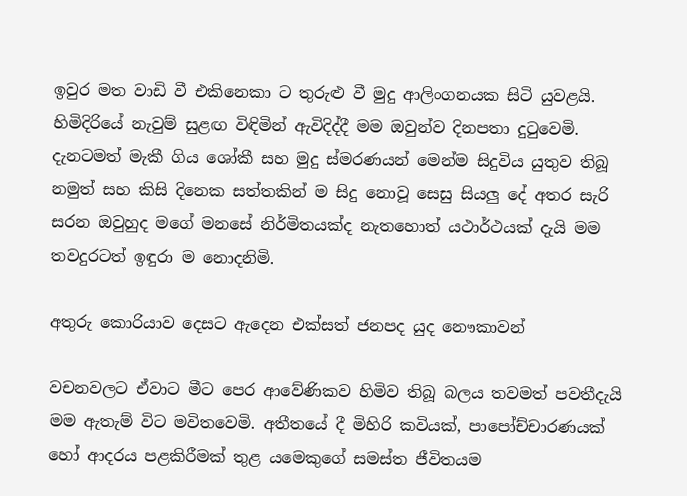ඉවුර මත වාඩි වී එකිනෙකා ට තුරුළු වී මුදු ආලිංගනයක සිටි යුවළයි. හිමිදිරියේ නැවුම් සුළඟ විඳිමින් ඇවිදිද්දී මම ඔවුන්ව දිනපතා දුටුවෙමි. දැනටමත් මැකී ගිය ශෝකී සහ මුදු ස්මරණයන් මෙන්ම සිදුවිය යුතුව තිබූ නමුත් සහ කිසි දිනෙක සත්තකින් ම සිදු නොවූ සෙසු සියලු දේ අතර සැරි සරන ඔවුහුද මගේ මනසේ නිර්මිතයක්ද නැතහොත් යථාර්ථයක් දැයි මම තවදුරටත් ඉඳුරා ම නොදනිමි.

අතුරු කොරියාව දෙසට ඇදෙන එක්සත් ජනපද යුද නෞකාවන්

වචනවලට ඒවාට මීට පෙර ආවේණිකව හිමිව තිබූ බලය තවමත් පවතීදැයි මම ඇතැම් විට මවිතවෙමි. අතීතයේ දී මිහිරි කවියක්, පාපෝච්චාරණයක් හෝ ආදරය පළකිරීමක් තුළ යමෙකුගේ සමස්ත ජීවිතයම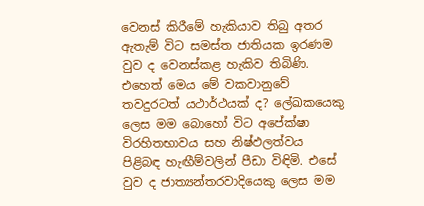වෙනස් කිරීමේ හැකියාව තිබු අතර ඇතැම් විට සමස්ත ජාතියක ඉරණම වුව ද වෙනස්කළ හැකිව තිබිණි. එහෙත් මෙය මේ වකවානුවේ තවදුරටත් යථාර්ථයක් ද? ලේඛකයෙකු ලෙස මම බොහෝ විට අපේක්ෂා විරහිතභාවය සහ නිෂ්ඵලත්වය පිළිබඳ හැඟීම්වලින් පීඩා විඳිමි. එසේ වුව ද ජාත්‍යන්තරවාදියෙකු ලෙස මම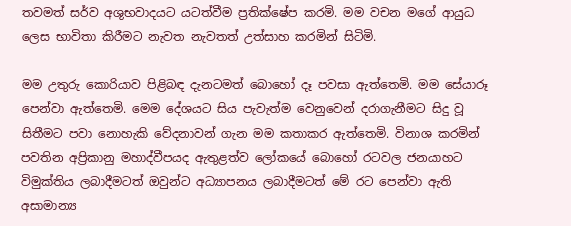තවමත් සර්ව අශුභවාදයට යටත්වීම ප්‍රතික්ෂේප කරමි. මම වචන මගේ ආයුධ ලෙස භාවිතා කිරීමට නැවත නැවතත් උත්සාහ කරමින් සිටිමි.

මම උතුරු කොරියාව පිළිබඳ දැනටමත් බොහෝ දෑ පවසා ඇත්තෙමි. මම සේයාරූ පෙන්වා ඇත්තෙමි. මෙම දේශයට සිය පැවැත්ම වෙනුවෙන් දරාගැනීමට සිදු වූ සිතීමට පවා නොහැකි වේදනාවන් ගැන මම කතාකර ඇත්තෙමි. විනාශ කරමින් පවතින අප්‍රිකානු මහාද්වීපයද ඇතුළත්ව ලෝකයේ බොහෝ රටවල ජනයාහට විමුක්තිය ලබාදීමටත් ඔවුන්ට අධ්‍යාපනය ලබාදීමටත් මේ රට පෙන්වා ඇති අසාමාන්‍ය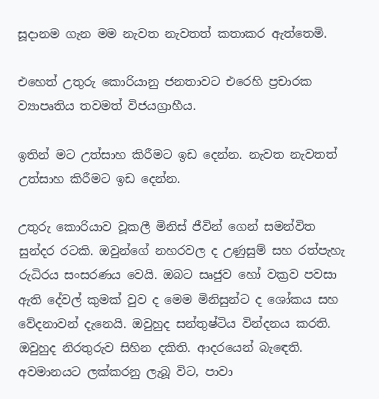සූදානම ගැන මම නැවත නැවතත් කතාකර ඇත්තෙමි.

එහෙත් උතුරු කොරියානු ජනතාවට එරෙහි ප්‍රචාරක ව්‍යාපෘතිය තවමත් විජයග්‍රාහීය.

ඉතින් මට උත්සාහ කිරීමට ඉඩ දෙන්න. නැවත නැවතත් උත්සාහ කිරීමට ඉඩ දෙන්න.

උතුරු කොරියාව වූකලී මිනිස් ජීවින් ගෙන් සමන්විත සුන්දර රටකි. ඔවුන්ගේ නහරවල ද උණුසුම් සහ රත්පැහැ රුධිරය සංසරණය වෙයි. ඔබට සෘජුව හෝ වක්‍රව පවසා ඇති දේවල් කුමක් වුව ද මෙම මිනිසුන්ට ද ශෝකය සහ වේදනාවන් දැනෙයි. ඔවුහුද සන්තුෂ්ටිය වින්දනය කරති. ඔවුහුද නිරතුරුව සිහින දකිති. ආදරයෙන් බැඳෙති. අවමානයට ලක්කරනු ලැබූ විට, පාවා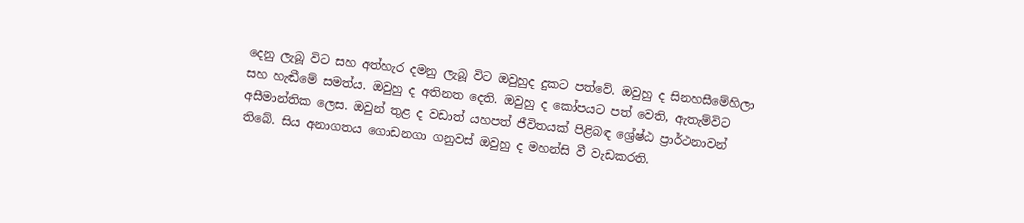දෙනු ලැබූ විට සහ අත්හැර දමනු ලැබූ විට ඔවුහුද දුකට පත්වේ. ඔවුහු ද සිනහසීමේහිලා සහ හැඬීමේ සමත්ය. ඔවුහු ද අතිනත දෙති. ඔවුහු ද කෝපයට පත් වෙති, ඇතැම්විට අසීමාන්තික ලෙස. ඔවුන් තුළ ද වඩාත් යහපත් ජීවිතයක් පිළිබඳ ශ්‍රේෂ්ඨ ප්‍රාර්ථනාවන් තිබේ. සිය අනාගතය ගොඩනගා ගනුවස් ඔවුහු ද මහන්සි වී වැඩකරති.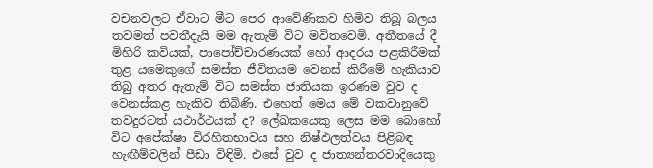වචනවලට ඒවාට මීට පෙර ආවේණිකව හිමිව තිබූ බලය තවමත් පවතීදැයි මම ඇතැම් විට මවිතවෙමි. අතීතයේ දී මිහිරි කවියක්, පාපෝච්චාරණයක් හෝ ආදරය පළකිරීමක් තුළ යමෙකුගේ සමස්ත ජීවිතයම වෙනස් කිරීමේ හැකියාව තිබු අතර ඇතැම් විට සමස්ත ජාතියක ඉරණම වුව ද වෙනස්කළ හැකිව තිබිණි. එහෙත් මෙය මේ වකවානුවේ තවදුරටත් යථාර්ථයක් ද? ලේඛකයෙකු ලෙස මම බොහෝ විට අපේක්ෂා විරහිතභාවය සහ නිෂ්ඵලත්වය පිළිබඳ හැඟීම්වලින් පීඩා විඳිමි. එසේ වුව ද ජාත්‍යන්තරවාදියෙකු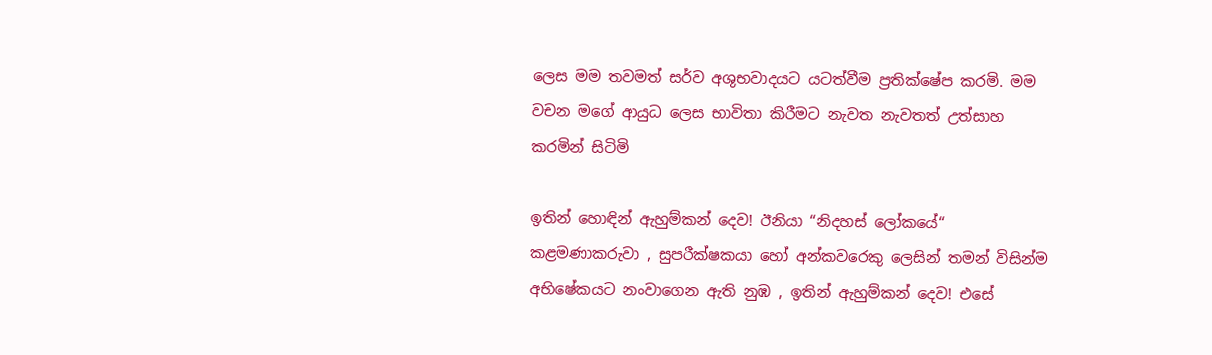ලෙස මම තවමත් සර්ව අශුභවාදයට යටත්වීම ප්‍රතික්ෂේප කරමි. මම වචන මගේ ආයුධ ලෙස භාවිතා කිරීමට නැවත නැවතත් උත්සාහ කරමින් සිටිමි

ඉතින් හොඳින් ඇහුම්කන් දෙව! ඊනියා “නිදහස් ලෝකයේ“ කළමණාකරුවා , සුපරීක්ෂකයා හෝ අන්කවරෙකු ලෙසින් තමන් විසින්ම අභි‍ෂේකයට නංවාගෙන ඇති නුඹ , ඉතින් ඇහුම්කන් දෙව! එසේ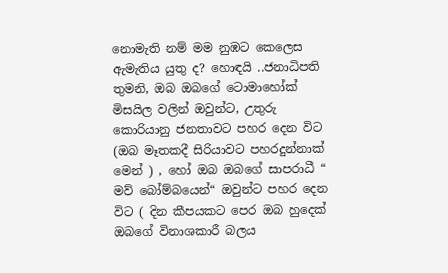නොමැති නම් මම නුඹට කෙලෙස ඇමැතිය යුතු ද? හොඳයි ..ජනාධිපති තුමනි, ඔබ ඔබගේ ටොමාහෝක් මිසයිල වලින් ඔවුන්ට, උතුරු කොරියානු ජනතාවට පහර දෙන විට (ඔබ මෑතකදී සිරියාවට පහරදුන්නාක් මෙන් ) , හෝ ඔබ ඔබගේ සාපරාධී “ මව් බෝම්බයෙන්“ ඔවුන්ට පහර දෙන විට ( දින කීපයකට පෙර ඔබ හුදෙක් ඔබගේ විනාශකාරී බලය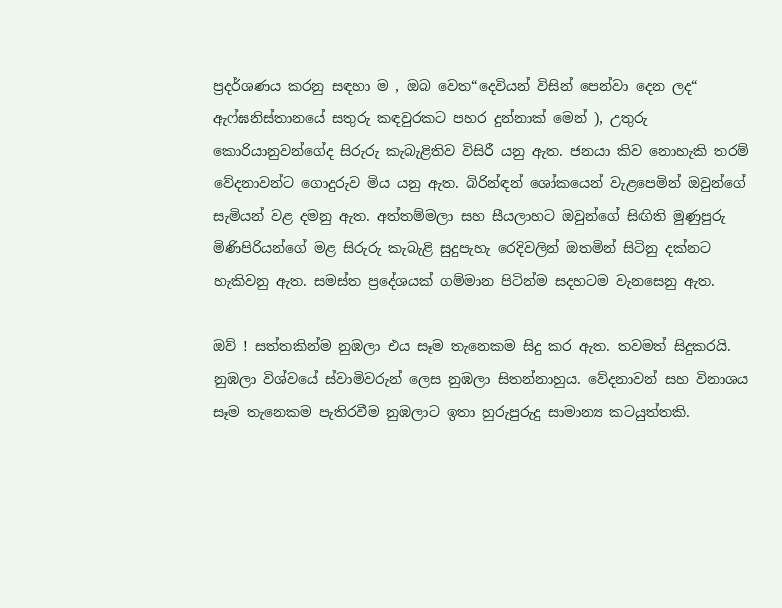ප්‍රදර්ශණය කරනු සඳහා ම , ඔබ වෙත“දෙවියන් විසින් පෙන්වා දෙන ලද“ ඇෆ්ඝනිස්තානයේ සතුරු කඳවුරකට පහර දුන්නාක් මෙන් ), උතුරු කොරියානුවන්ගේද සිරුරු කැබැළිතිව විසිරී යනු ඇත. ජනයා කිව නොහැකි තරම් වේදනාවන්ට ගොදුරුව මිය යනු ඇත. බිරින්ඳන් ශෝකයෙන් වැළපෙමින් ඔවුන්ගේ සැමියන් වළ දමනු ඇත. අත්තම්මලා සහ සීයලාහට ඔවුන්ගේ සිඟිති මුණුපුරු මිණිපිරියන්ගේ මළ සිරුරු කැබැළි සුදුපැහැ රෙදිවලින් ඔතමින් සිටිනු දක්නට හැකිවනු ඇත. සමස්ත ප්‍රදේශයක් ගම්මාන පිටින්ම සදහටම වැනසෙනු ඇත.

ඔව් ! සත්තකින්ම නුඹලා එය සෑම තැනෙකම සිදු කර ඇත. තවමත් සිදුකරයි. නුඹලා විශ්වයේ ස්වාමිවරුන් ලෙස නුඹලා සිතන්නාහුය. වේදනාවන් සහ විනාශය සෑම තැනෙකම පැතිරවීම නුඹලාට ඉතා හුරුපුරුදු සාමාන්‍ය කටයුත්තකි.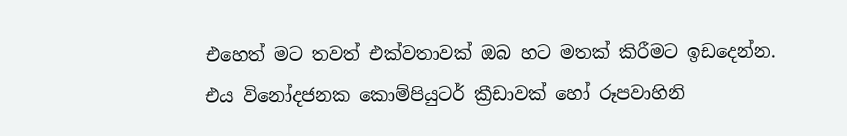එහෙත් මට තවත් එක්වතාවක් ඔබ හට මතක් කිරීමට ඉඩදෙන්න. එය විනෝදජනක කොම්පියුටර් ක්‍රීඩාවක් හෝ රූපවාහිනි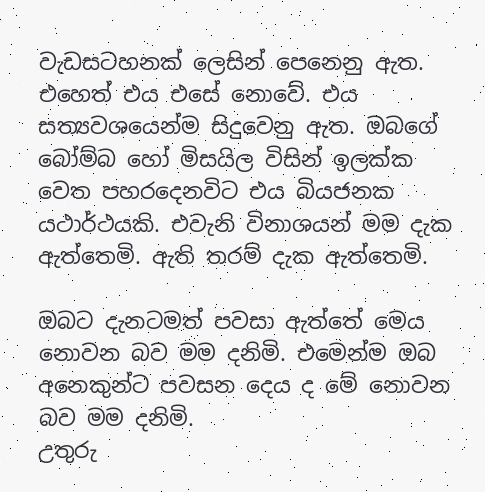වැඩසටහනක් ලෙසින් පෙනෙනු ඇත. එහෙත් එය එසේ නොවේ. එය සත්‍යවශයෙන්ම සිදුවෙනු ඇත. ඔබගේ බෝම්බ හෝ මිසයිල විසින් ඉලක්ක වෙත පහරදෙනවිට එය බියජනක යථාර්ථයකි. එවැනි විනාශයන් මම දැක ඇත්තෙමි. ඇති තරම් දැක ඇත්තෙමි.

ඔබට දැනටමත් පවසා ඇත්තේ මෙය නොවන බව මම දනිමි. එමෙන්ම ඔබ අනෙකුන්ට පවසන දෙය ද මේ නොවන බව මම දනිමි.
උතුරු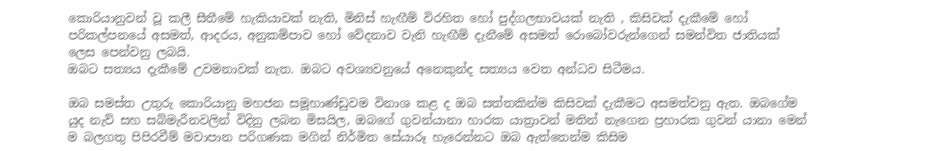කොරියානුවන් වූ කලී සීතීමේ හැකියාවක් නැති, මිනිස් හැඟීම් විරහිත හෝ පුද්ගලභාවයක් නැති , කිසිවක් දැකීමේ හෝ පරිකල්පනයේ අසමත්, ආදරය, අනුකම්පාව හෝ වේදනාව වැනි හැඟීම් දැනීමේ අසමත් රොබෝවරුන්ගෙන් සමන්විත ජාතියක් ලෙස පෙන්වනු ලබයි.
ඔබට සත්‍යය දැකීමේ උවමනාවක් නැත. ඔබට අවශ්‍යවනුයේ අනෙකුන්ද සත්‍යය වෙත අන්ධව සිටීමය.

ඔබ සමස්ත උතුරු කොරියානු මහජන සමූහාණ්ඩුවම විනාශ කළ ද ඔබ සත්තකින්ම කිසිවක් දැකීමට අසමත්වනු ඇත. ඔබගේම යුද නැව් සහ සබ්මැරීනවලින් විදිනු ලබන මිසයිල, ඔබගේ ගුවන්යානා හාරක යාත්‍රාවන් මතින් නැගෙන ප්‍රහාරක ගුවන් යානා මෙන් ම බලගතු පිපිරවීම් මවාපාන පරිගණක මගින් නිර්මිත සේයාරූ හැරෙන්නට ඔබ ඇත්තෙන්ම කිසිම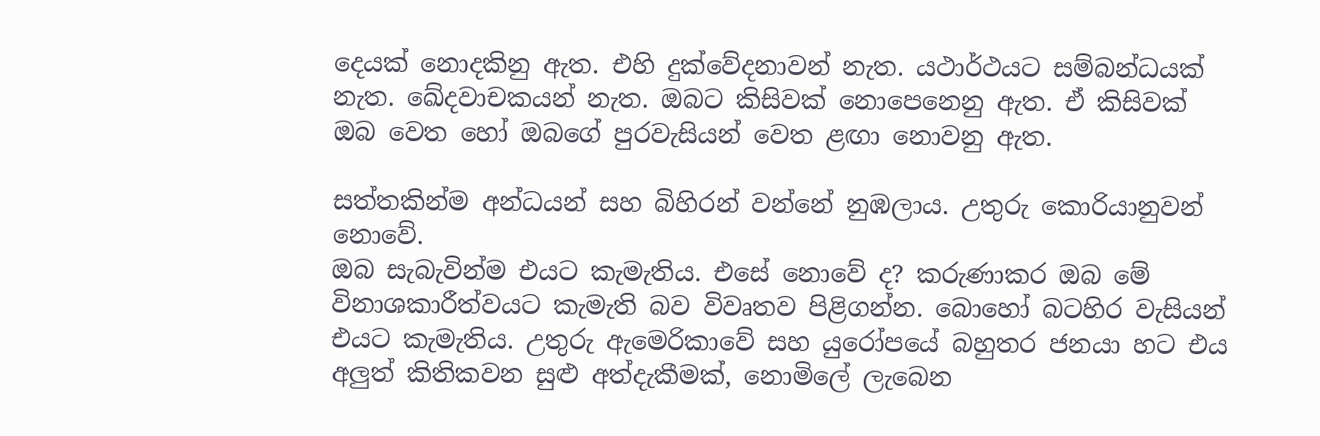දෙයක් නොදකිනු ඇත. එහි දුක්වේදනාවන් නැත. යථාර්ථයට සම්බන්ධයක් නැත. ඛේදවාචකයන් නැත. ඔබට කිසිවක් නොපෙනෙනු ඇත. ඒ කිසිවක් ඔබ වෙත හෝ ඔබගේ පුරවැසියන් වෙත ළඟා නොවනු ඇත.

සත්තකින්ම අන්ධයන් සහ බිහිරන් වන්නේ නුඹලාය. උතුරු කොරියානුවන් නොවේ.
ඔබ සැබැවින්ම එයට කැමැතිය. එසේ නොවේ ද? කරුණාකර ඔබ මේ විනාශකාරීත්වයට කැමැති බව විවෘතව පිළිගන්න. බොහෝ බටහිර වැසියන් එයට කැමැතිය. උතුරු ඇමෙරිකාවේ සහ යුරෝපයේ බහුතර ජනයා හට එය අලුත් කිතිකවන සුළු අත්දැකීමක්, නොමිලේ ලැබෙන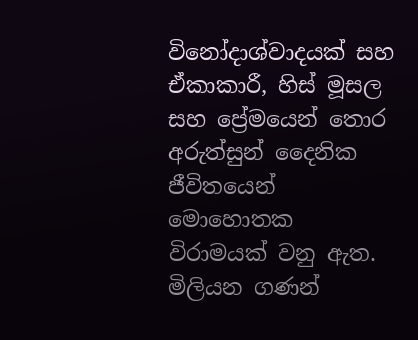විනෝදාශ්වාදයක් සහ ඒකාකාරී, හිස් මූසල සහ ප්‍රේමයෙන් තොර අරුත්සුන් දෛනික ජීවිතයෙන් මොහොතක විරාමයක් වනු ඇත. මිලියන ගණන්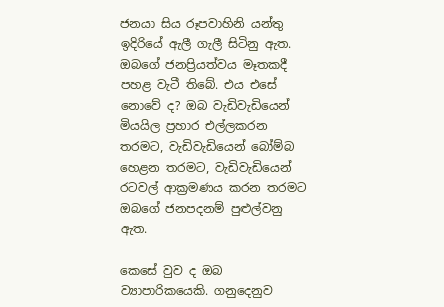ජනයා සිය රූපවාහිනි යන්තු ඉදිරියේ ඇලී ගැලී සිටිනු ඇත. ඔබගේ ජනප්‍රියත්වය මෑතකදී පහළ වැටී තිබේ. එය එසේ නොවේ ද? ඔබ වැඩිවැඩියෙන් මියයිල ප්‍රහාර එල්ලකරන තරමට, වැඩිවැඩියෙන් බෝම්බ හෙළන තරමට, වැඩිවැඩියෙන් රටවල් ආක්‍රමණය කරන තරමට ඔබගේ ජනපදනම් පුළුල්වනු ඇත.

කෙසේ වුව ද ඔබ ව්‍යාපාරිකයෙකි. ගනුදෙනුව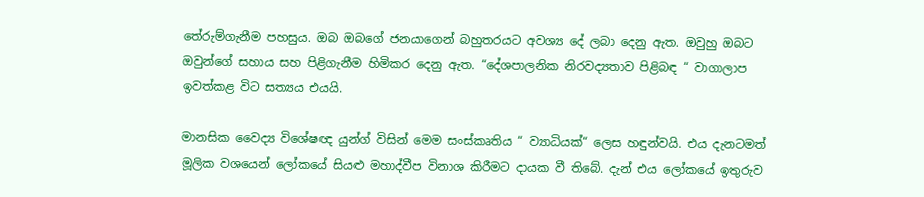තේරුම්ගැනීම පහසුය. ඔබ ඔබගේ ජනයාගෙන් බහුතරයට අවශ්‍ය දේ ලබා දෙනු ඇත. ඔවුහු ඔබට ඔවුන්ගේ සහාය සහ පිළිගැනීම හිමිකර දෙනු ඇත. “දේශපාලනික නිරවද්‍යතාව පිළිබඳ “ වාගාලාප ඉවත්කළ විට සත්‍යය එයයි.

මානසික වෛද්‍ය විශේෂඥ යුන්ග් විසින් මෙම සංස්කෘතිය “ ව්‍යාධියක්“ ලෙස හඳුන්වයි. එය දැනටමත් මූලික වශයෙන් ලෝකයේ සියළු මහාද්වීප විනාශ කිරීමට දායක වී තිබේ. දැන් එය ලෝකයේ ඉතුරුව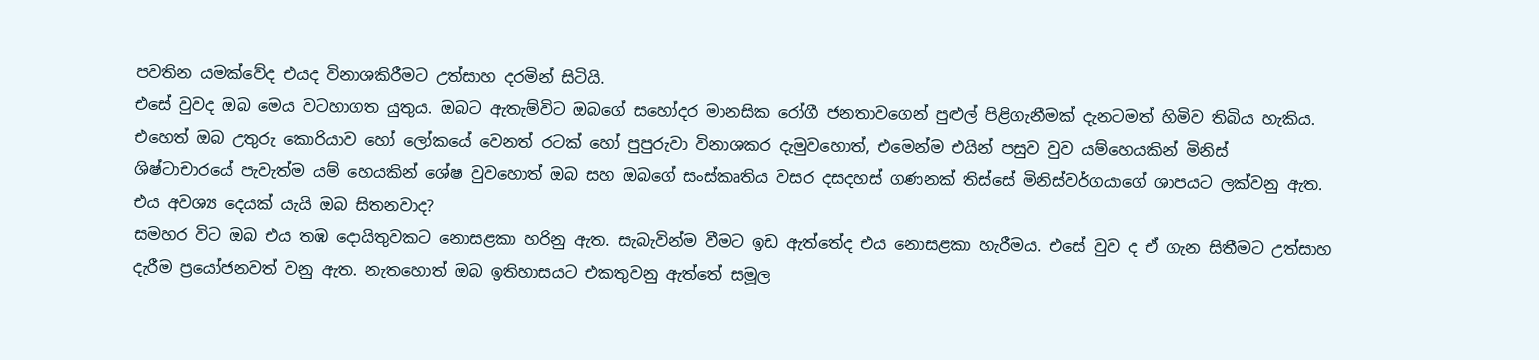පවතින යමක්වේද එයද විනාශකිරීමට උත්සාහ දරමින් සිටියි.
එසේ වුවද ඔබ මෙය වටහාගත යුතුය. ඔබට ඇතැම්විට ඔබගේ සහෝදර මානසික රෝගී ජනතාවගෙන් පුළුල් පිළිගැනීමක් දැනටමත් හිමිව තිබිය හැකිය. එහෙත් ඔබ උතුරු කොරියාව හෝ ලෝකයේ වෙනත් රටක් හෝ පුපුරුවා විනාශකර දැමුවහොත්, එමෙන්ම එයින් පසුව වුව යම්හෙයකින් මිනිස් ශිෂ්ටාචාරයේ පැවැත්ම යම් හෙයකින් ශේෂ වුවහොත් ඔබ සහ ඔබගේ සංස්කෘතිය වසර දසදහස් ගණනක් තිස්සේ මිනිස්වර්ගයාගේ ශාපයට ලක්වනු ඇත. එය අවශ්‍ය දෙයක් යැයි ඔබ සිතනවාද?
සමහර විට ඔබ එය තඹ දොයිතුවකට නොසළකා හරිනු ඇත. සැබැවින්ම වීමට ඉඩ ඇත්තේද එය නොසළකා හැරීමය. එසේ වුව ද ඒ ගැන සිතීමට උත්සාහ දැරීම ප්‍රයෝජනවත් වනු ඇත. නැතහොත් ඔබ ඉතිහාසයට එකතුවනු ඇත්තේ සමූල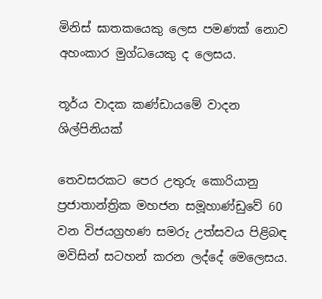මිනිස් ඝාතකයෙකු ලෙස පමණක් නොව අහංකාර මුග්ධයෙකු ද ලෙසය.

තූර්ය වාදක කණ්ඩායමේ වාදන ශිල්පිනියක්

තෙවසරකට පෙර උතුරු කොරියානු ප්‍රජාතාන්ත්‍රික මහජන සමූහාණ්ඩුවේ 60 වන විජයග්‍රහණ සමරු උත්සවය පිළිබඳ මවිසින් සටහන් කරන ලද්දේ මෙලෙසය.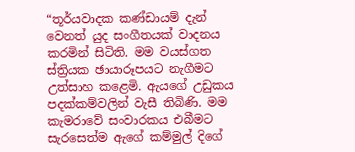“තූර්යවාදක කණ්ඩායම් දැන් වෙනත් යුද සංගීතයක් වාදනය කරමින් සිටිති. මම වයස්ගත ස්ත්‍රියක ඡායාරූපයට නැගීමට උත්සාහ කළෙමි. ඇයගේ උඩුකය පදක්කම්වලින් වැසී තිබිණි. මම කැමරාවේ සංවාරකය එබීමට සැරසෙත්ම ඇගේ කම්මුල් දිගේ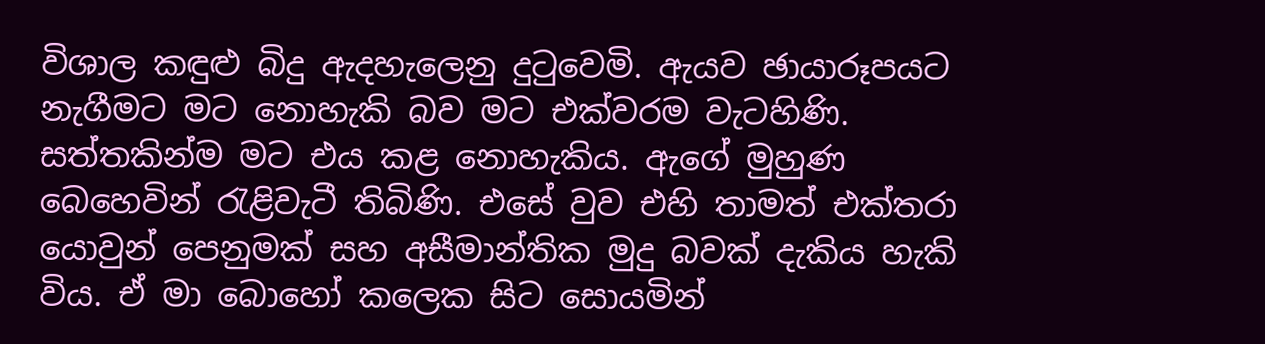විශාල කඳුළු බිදු ඇදහැලෙනු දුටුවෙමි. ඇයව ඡායාරූපයට නැගීමට මට නොහැකි බව මට එක්වරම වැටහිණි. සත්තකින්ම මට එය කළ නොහැකිය. ඇගේ මුහුණ බෙහෙවින් රැළිවැටී තිබිණි. එසේ වුව එහි තාමත් එක්තරා යොවුන් පෙනුමක් සහ අසීමාන්තික මුදු බවක් දැකිය හැකි විය. ඒ මා බොහෝ කලෙක සිට සොයමින්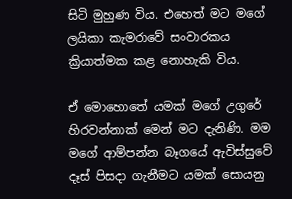සිටි මුහුණ විය. එහෙත් මට මගේ ලයිකා කැමරාවේ සංවාරකය ක්‍රියාත්මක කළ නොහැකි විය.

ඒ මොහොතේ යමක් මගේ උගුරේ හිරවන්නාක් මෙන් මට දැනිණි. මම මගේ ආම්පන්න බෑගයේ ඇවිස්සුවේ දෑස් පිසදා ගැනීමට යමක් සොයනු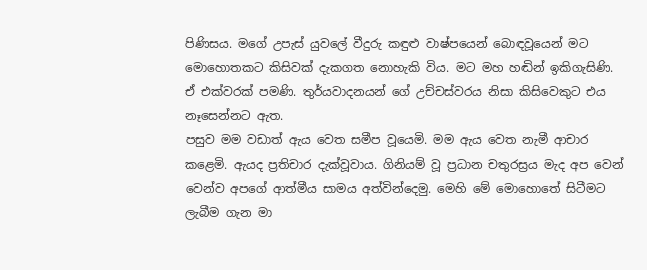පිණිසය. මගේ උපැස් යුවලේ වීදුරු කඳුළු වාෂ්පයෙන් බොඳවූයෙන් මට මොහොතකට කිසිවක් දැකගත නොහැකි විය. මට මහ හඬින් ඉකිගැසිණි. ඒ එක්වරක් පමණි. තුර්යවාදනයන් ගේ උච්චස්වරය නිසා කිසිවෙකුට එය නෑසෙන්නට ඇත.
පසුව මම වඩාත් ඇය වෙත සමීප වූයෙමි. මම ඇය වෙත නැමී ආචාර ක‍ළෙමි. ඇයද ප්‍රතිචාර දැක්වූවාය. ගිනියම් වූ ප්‍රධාන චතුරස්‍රය මැද අප වෙන් වෙන්ව අපගේ ආත්මීය සාමය අත්වින්දෙමු. මෙහි මේ මොහොතේ සිටීමට ලැබීම ගැන මා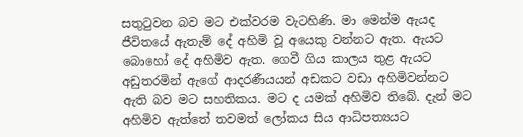සතුටුවන බව මට එක්වරම වැටහිණි. මා මෙන්ම ඇයද ජීවිතයේ ඇතැම් දේ අහිමි වූ අයෙකු වන්නට ඇත. ඇයට බොහෝ දේ අහිමිව ඇත. ගෙවී ගිය කාලය තුළ ඇයට අඩුතරමින් ඇගේ ආදරණීයයන් අඩකට වඩා අහිමිවන්නට ඇති බව මට සහතිකය. මට ද යමක් අහිමිව තිබේ. දැන් මට අහිමිව ඇත්තේ තවමත් ලෝකය සිය ආධිපත්‍යයට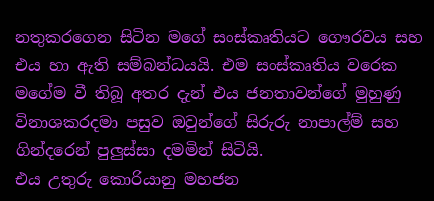නතුකරගෙන සිටින මගේ සංස්කෘතියට ගෞරවය සහ එය හා ඇති සම්බන්ධයයි. එම සංස්කෘතිය වරෙක මගේම වී තිබූ අතර දැන් එය ජනතාවන්ගේ මුහුණු විනාශකරදමා පසුව ඔවුන්ගේ සිරුරු නාපාල්ම් සහ ගින්දරෙන් පුලුස්සා දමමින් සිටියි.
එය උතුරු කොරියානු මහජන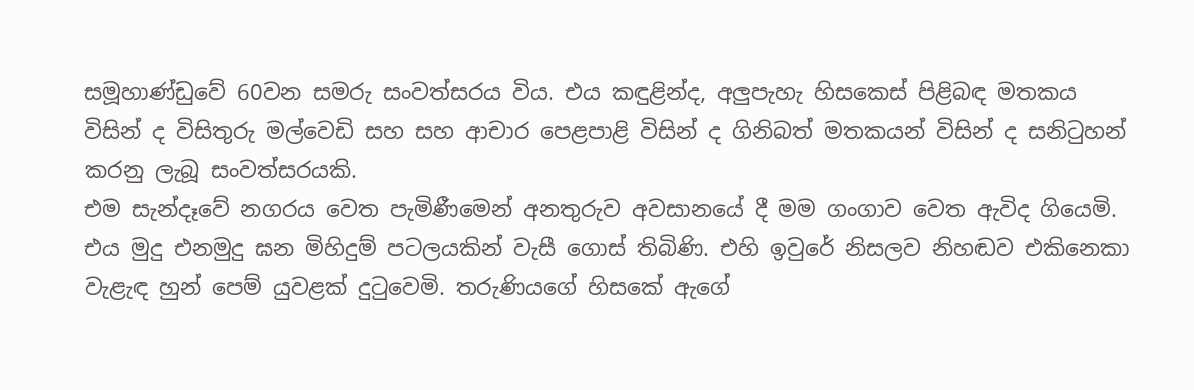සමූහාණ්ඩුවේ 60වන සමරු සංවත්සරය විය. එය කඳුළින්ද, අලුපැහැ හිසකෙස් පිළිබඳ මතකය විසින් ද විසිතුරු මල්වෙඩි සහ සහ ආචාර පෙළපාළි විසින් ද ගිනිබත් මතකයන් විසින් ද සනිටුහන් කරනු ලැබූ සංවත්සරයකි.
එම සැන්දෑවේ නගරය වෙත පැමිණීමෙන් අනතුරුව අවසානයේ දී මම ගංගාව වෙත ඇවිද ගියෙමි. එය මුදු එනමුදු ඝන මිහිදුම් පටලයකින් වැසී ගොස් තිබිණි. එහි ඉවුරේ නිසලව නිහඬව එකිනෙකා වැළැඳ හුන් පෙම් යුවළක් දුටුවෙමි. තරුණියගේ හිසකේ ඇගේ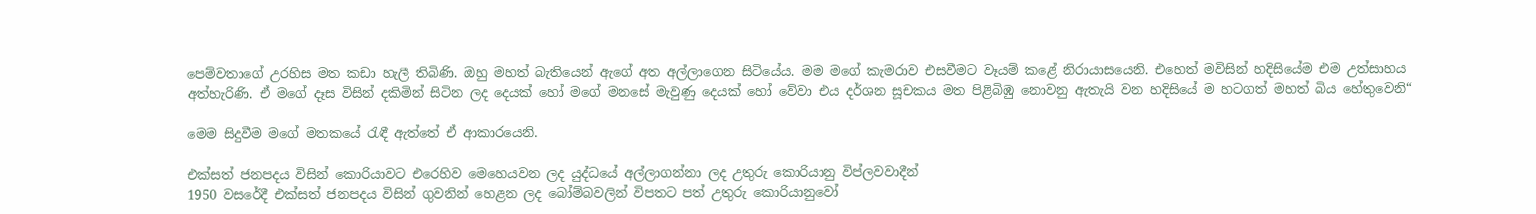පෙම්වතාගේ උරහිස මත කඩා හැලී තිබිණි. ඔහු මහත් බැතියෙන් ඇගේ අත අල්ලාගෙන සිටියේය. මම මගේ කැමරාව එසවීමට වෑයම් කළේ නිරායාසයෙනි. එහෙත් මවිසින් හදිසියේම එම උත්සාහය අත්හැරිණි. ඒ මගේ දෑස විසින් දකිමින් සිටින ලද දෙයක් හෝ මගේ මනසේ මැවුණු දෙයක් හෝ වේවා එය දර්ශන සූචකය මත පිළිබිඹු නොවනු ඇතැයි වන හදිසියේ ම හටගත් මහත් බිය හේතුවෙනි“

මෙම සිදුවීම මගේ මතකයේ රැඳී ඇත්තේ ඒ ආකාරයෙනි.

එක්සත් ජනපදය විසින් කොරියාවට එරෙහිව මෙහෙයවන ලද යුද්ධයේ අල්ලාගන්නා ලද උතුරු කොරියානු විප්ලවවාදීන්
1950 වසරේදී එක්සත් ජනපදය විසින් ගුවනින් හෙළන ලද බෝම්බවලින් විපතට පත් උතුරු කොරියානුවෝ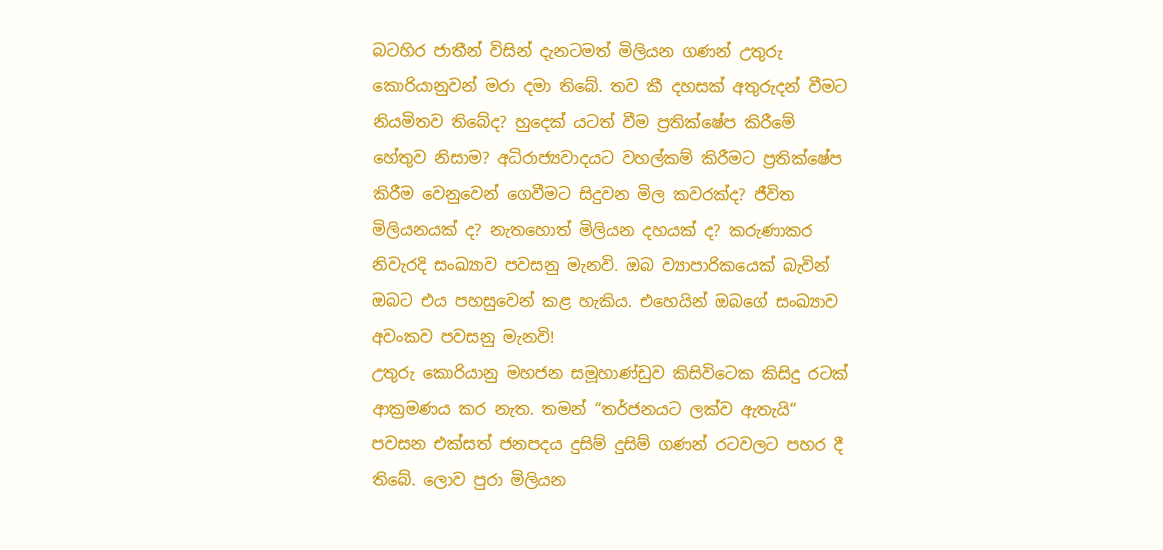බටහිර ජාතීන් විසින් දැනටමත් මිලියන ගණන් උතුරු කොරියානුවන් මරා දමා තිබේ. තව කී දහසක් අතුරුදන් වීමට නියමිතව තිබේද? හුදෙක් යටත් වීම ප්‍රතික්ෂේප කිරීමේ හේතුව නිසාම? අධිරාජ්‍යවාදයට වහල්කම් කිරීමට ප්‍රතික්ෂේප කිරීම වෙනුවෙන් ගෙවීමට සිදුවන මිල කවරක්ද? ජීවිත මිලියනයක් ද? නැතහොත් මිලියන දහයක් ද? කරුණාකර නිවැරදි සංඛ්‍යාව පවසනු මැනවි. ඔබ ව්‍යාපාරිකයෙක් බැවින් ඔබට එය පහසුවෙන් කළ හැකිය. එහෙයින් ඔබගේ සංඛ්‍යාව අවංකව පවසනු මැනවි!
උතුරු කොරියානු මහජන සමූහාණ්ඩුව කිසිවිටෙක කිසිදු රටක් ආක්‍රමණය කර නැත. තමන් “තර්ජනයට ලක්ව ඇතැයි“ පවසන එක්සත් ජනපදය දුසිම් දුසිම් ගණන් රටවලට පහර දී තිබේ. ලොව පුරා මිලියන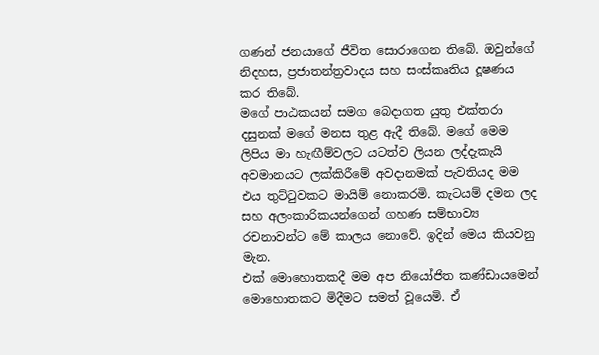ගණන් ජනයාගේ ජීවිත සොරාගෙන තිබේ. ඔවුන්ගේ නිදහස, ප්‍රජාතන්ත්‍රවාදය සහ සංස්කෘතිය දූෂණය කර තිබේ.
මගේ පාඨකයන් සමග බෙදාගත යුතු එක්තරා දසුනක් මගේ මනස තුළ ඇදී තිබේ. මගේ මෙම ලිපිය මා හැඟීම්වලට යටත්ව ලියන ලද්දැකැයි අවමානයට ලක්කිරීමේ අවදානමක් පැවතියද මම එය තුට්ටුවකට මායිම් නොකරමි. කැටයම් දමන ලද සහ අලංකාරිකයන්ගෙන් ගහණ සම්භාව්‍ය රචනාවන්ට මේ කාලය නොවේ. ඉදින් මෙය කියවනු මැන.
එක් මොහොතකදී මම අප නියෝජිත කණ්ඩායමෙන් මොහොතකට මිදීමට සමත් වූයෙමි. ඒ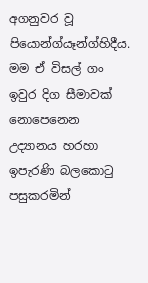අගනුවර වූ පියොන්ග්යෑන්ග්හිදීය. මම ඒ විසල් ගං ඉවුර දිග සීමාවක් නොපෙනෙන උද්‍යානය හරහා ඉපැරණි බලකොටු පසුකරමින්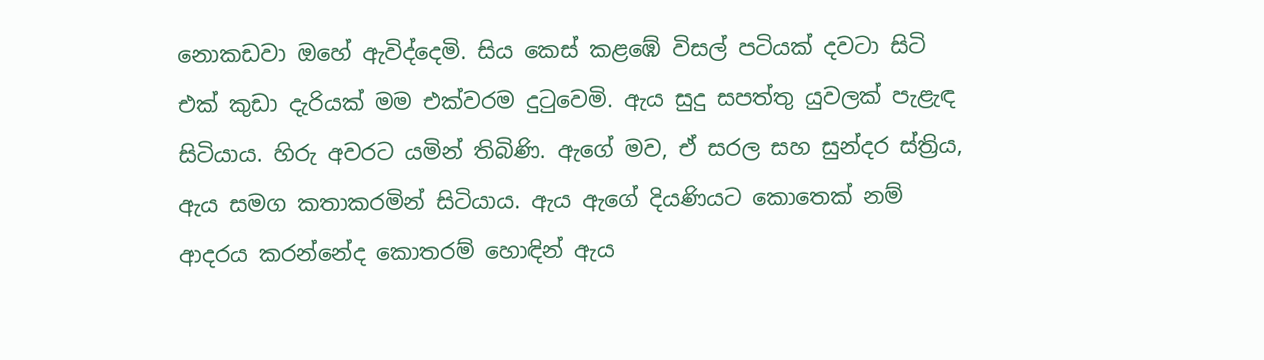නොකඩවා ඔහේ ඇවිද්දෙමි. සිය කෙස් කළඹේ විසල් පටියක් දවටා සිටි එක් කුඩා දැරියක් මම එක්වරම දුටුවෙමි. ඇය සුදු සපත්තු යුවලක් පැළැඳ සිටියාය. හිරු අවරට යමින් තිබිණි. ඇගේ මව, ඒ සරල සහ සුන්දර ස්ත්‍රිය, ඇය සමග කතාකරමින් සිටියාය. ඇය ඇගේ දියණියට කොතෙක් නම් ආදරය කරන්නේද කොතරම් හොඳින් ඇය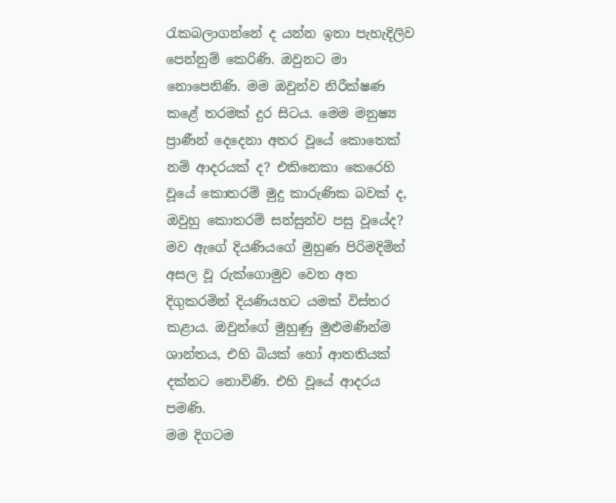රැකබලාගන්නේ ද යන්න ඉතා පැහැදිලිව පෙන්නුම් කෙරිණි. ඔවුනට මා නොපෙනිණි. මම ඔවුන්ව නිරීක්ෂණ කළේ තරමක් දුර සිටය. මෙම මනුෂ්‍ය ප්‍රාණීන් දෙදෙනා අතර වූයේ කොතෙක් නම් ආදරයක් ද? එකිනෙකා කෙරෙහි වූයේ කොතරම් මුදු කාරුණික බවක් ද, ඔවුහු කොතරම් සන්සුන්ව පසු වූයේද? මව ඇගේ දියණියගේ මුහුණ පිරිමදිමින් අසල වූ රුක්ගොමුව වෙත අත දිගුකරමින් දියණියහට යමක් විස්තර කළාය. ඔවුන්ගේ මුහුණු මුළුමණින්ම ශාන්තය, එහි බියක් හෝ ආතතියක් දක්නට නොවිණි. එහි වූයේ ආදරය පමණි.
මම දිගටම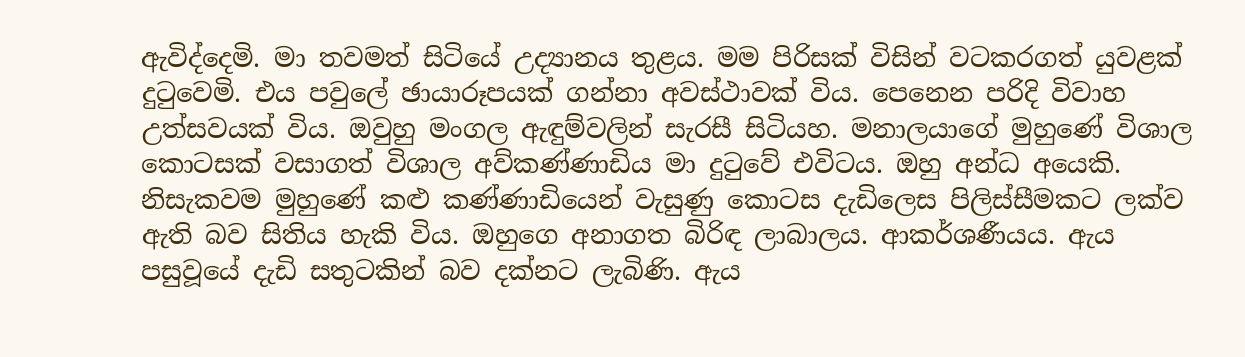ඇවිද්දෙමි. මා තවමත් සිටියේ උද්‍යානය තුළය. මම පිරිසක් විසින් වටකරගත් යුවළක් දුටුවෙමි. එය පවුලේ ඡායාරූපයක් ගන්නා අවස්ථාවක් විය. පෙනෙන පරිදි විවාහ උත්සවයක් විය. ඔවුහු මංගල ඇඳුම්වලින් සැරසී සිටියහ. මනාලයාගේ මුහුණේ විශාල කොටසක් වසාගත් විශාල අව්කණ්ණාඩිය මා දුටුවේ එවිටය. ඔහු අන්ධ අයෙකි. නිසැකවම මුහුණේ කළු කණ්ණාඩියෙන් වැසුණු කොටස දැඩිලෙස පිලිස්සීමකට ලක්ව ඇති බව සිතිය හැකි විය. ඔහුගෙ අනාගත බිරිඳ ලාබාලය. ආකර්ශණීයය. ඇය පසුවූයේ දැඩි සතුටකින් බව දක්නට ලැබිණි. ඇය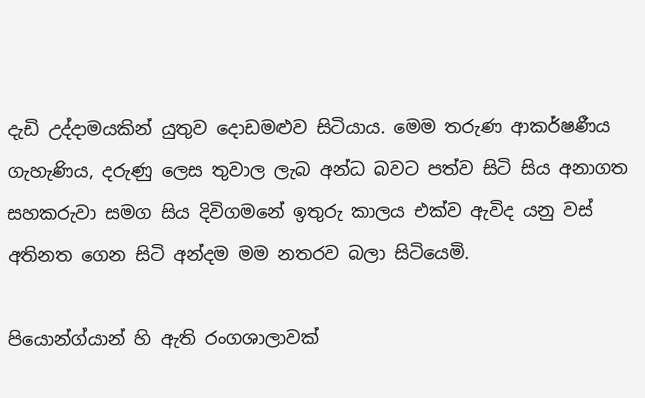දැඩි උද්දාමයකින් යුතුව දොඩමළුව සිටියාය. මෙම තරුණ ආකර්ෂණීය ගැහැණිය, දරුණු ලෙස තුවාල ලැබ අන්ධ බවට පත්ව සිටි සිය අනාගත සහකරුවා සමග සිය දිවිගමනේ ඉතුරු කාලය එක්ව ඇවිද යනු වස් අතිනත ගෙන සිටි අන්දම මම නතරව බලා සිටියෙමි.

පියොන්ග්යාන් හි ඇති රංගශාලාවක්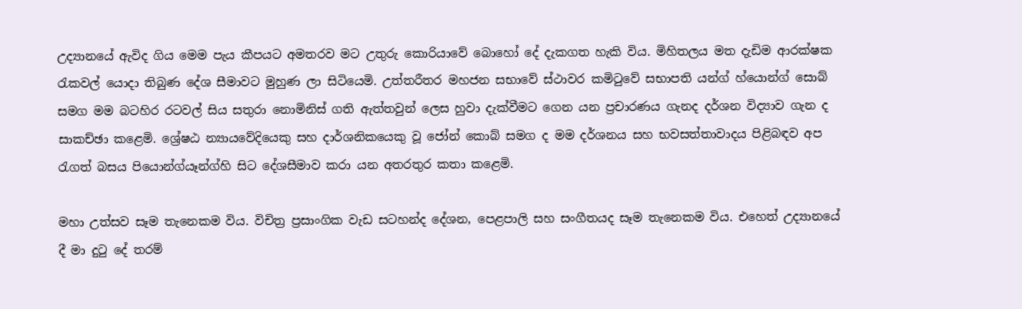උද්‍යානයේ ඇවිද ගිය මෙම පැය කීපයට අමතරව මට උතුරු කොරියාවේ බොහෝ දේ දැකගත හැකි විය. මිහිතලය මත දැඩිම ආරක්ෂක රැකවල් යොදා තිබුණ දේශ සීමාවට මුහුණ ලා සිටියෙමි. උත්තරීතර මහජන සභාවේ ස්ථාවර කමිටුවේ සභාපති යන්ග් හ්යොන්ග් සොබ් සමග මම බටහිර රටවල් සිය සතුරා නොමිනිස් ගති ඇත්තවුන් ලෙස හුවා දැක්වීමට ගෙන යන ප්‍රචාරණය ගැනද දර්ශන විද්‍යාව ගැන ද සාකච්ඡා කළෙමි. ශ්‍රේෂඨ න්‍යායවේදියෙකු සහ දාර්ශනිකයෙකු වූ ජෝන් කොබ් සමග ද මම දර්ශනය සහ භවසත්තාවාදය පිළිබඳව අප රැගත් බසය පියොන්ග්යෑන්ග්හි සිට දේශසීමාව කරා යන අතරතුර කතා කළෙමි.

මහා උත්සව සෑම තැනෙකම විය. විචිත්‍ර ප්‍රසාංගික වැඩ සටහන්ද දේශන, පෙළපාලි සහ සංගීතයද සෑම තැනෙකම විය. එහෙත් උද්‍යානයේ දී මා දුටු දේ තරම්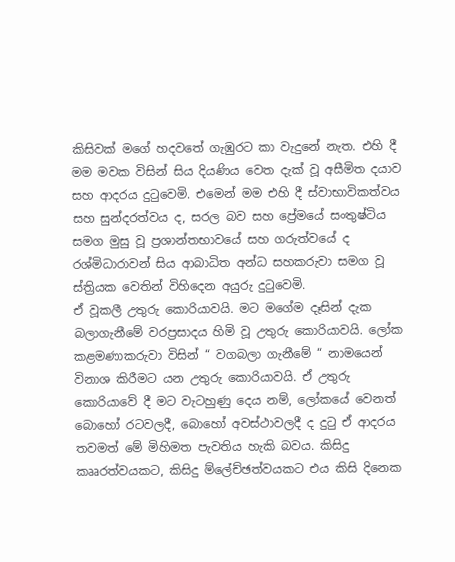කිසිවක් මගේ හදවතේ ගැඹුරට කා වැදුනේ නැත. එහි දී මම මවක විසින් සිය දියණිය වෙත දැක් වූ අසීමිත දයාව සහ ආදරය දුටුවෙමි. එමෙන් මම එහි දී ස්වාභාවිකත්වය සහ සුන්දරත්වය ද, සරල බව සහ ප්‍රේමයේ සංතුෂ්ටිය සමග මුසු වූ ප්‍රශාන්තභාවයේ සහ ගරුත්වයේ ද රශ්මිධාරාවන් සිය ආබාධිත අන්ධ සහකරුවා සමග වූ ස්ත්‍රියක වෙතින් විහිදෙන අයුරු දුටුවෙමි.
ඒ වූකලී උතුරු කොරියාවයි. මට මගේම දෑසින් දැක බලාගැනීමේ වරප්‍රසාදය හිමි වූ උතුරු කොරියාවයි. ලෝක කළමණාකරුවා විසින් “ වගබලා ගැනීමේ “ නාමයෙන් විනාශ කිරීමට යන උතුරු කොරියාවයි. ඒ උතුරු කොරියාවේ දී මට වැටහුණු දෙය නම්, ලෝකයේ වෙනත් බොහෝ රටවලදී, බොහෝ අවස්ථාවලදී ද දුටු ඒ ආදරය තවමත් මේ මිහිමත පැවතිය හැකි බවය. කිසිදු කෲරත්වයකට, කිසිදු ම්ලේච්ඡත්වයකට එය කිසි දිනෙක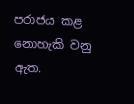පරාජය කළ නොහැකි වනු ඇත.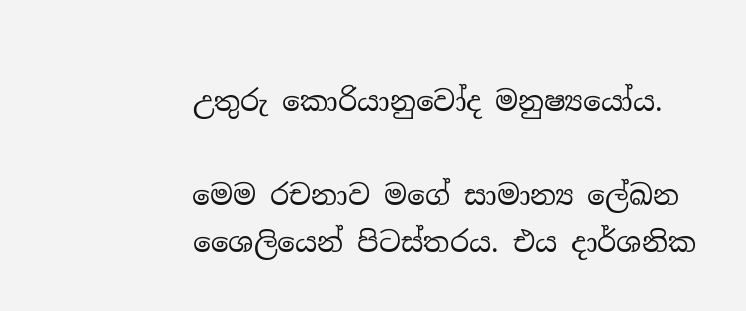උතුරු කොරියානුවෝද මනුෂ්‍යයෝය.

මෙම රචනාව මගේ සාමාන්‍ය ලේඛන ශෛලියෙන් පිටස්තරය. එය දාර්ශනික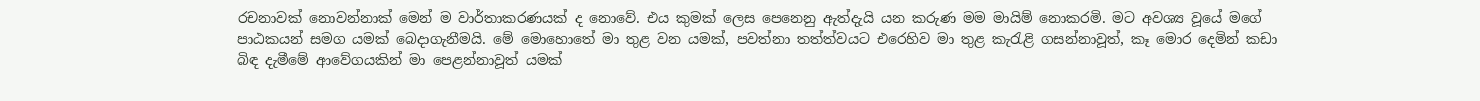රචනාවක් නොවන්නාක් මෙන් ම වාර්තාකරණයක් ද නොවේ. එය කුමක් ලෙස පෙනෙනු ඇත්දැයි යන කරුණ මම මායිම් නොකරමි. මට අවශ්‍ය වූයේ මගේ පාඨකයන් සමග යමක් බෙදාගැනීමයි. මේ මොහොතේ මා තුළ වන යමක්, පවත්නා තත්ත්වයට එරෙහිව මා තුළ කැරැළි ගසන්නාවූත්, කෑ මොර දෙමින් කඩා බිඳ දැමීමේ ආවේගයකින් මා පෙළන්නාවූත් යමක්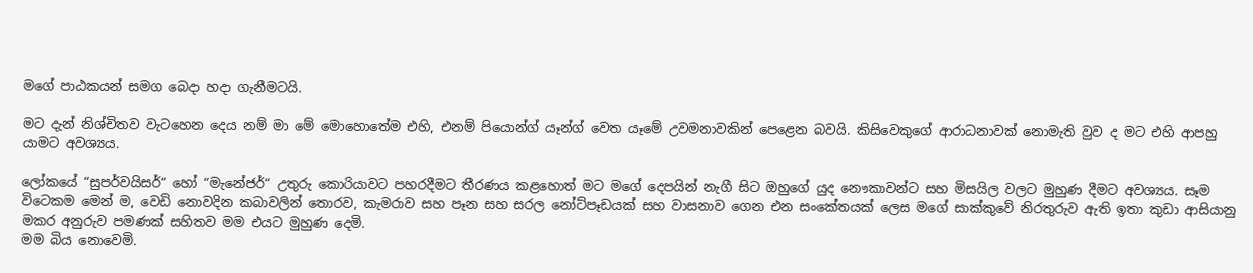මගේ පාඨකයන් සමග බෙදා හදා ගැනීමටයි.

මට දැන් නිශ්චිතව වැටහෙන දෙය නම් මා මේ මොහොතේම එහි, එනම් පියොන්ග් යෑන්ග් වෙත යෑමේ උවමනාවකින් පෙළෙන බවයි. කිසිවෙකුගේ ආරාධනාවක් නොමැති වුව ද මට එහි ආපහු යාමට අවශ්‍යය.

ලෝකයේ “සුපර්වයිසර්“ හෝ “මැනේජර්“ උතුරු කොරියාවට පහරදීමට තීරණය කළහොත් මට මගේ දෙපයින් නැගී සිට ඔහුගේ යුද නෞකාවන්ට සහ මිසයිල වලට මුහුණ දීමට අවශ්‍යය. සෑම විටෙකම මෙන් ම, වෙඩි නොවදින කබාවලින් තොරව, කැමරාව සහ පෑන සහ සරල නෝට්පෑඩයක් සහ වාසනාව ගෙන එන සංකේතයක් ලෙස මගේ සාක්කුවේ නිරතුරුව ඇති ඉතා කුඩා ආසියානු මකර අනුරුව පමණක් සහිතව මම එයට මුහුණ දෙමි.
මම බිය නොවෙමි.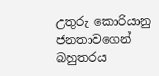උතුරු කොරියානු ජනතාවගෙන් බහුතරය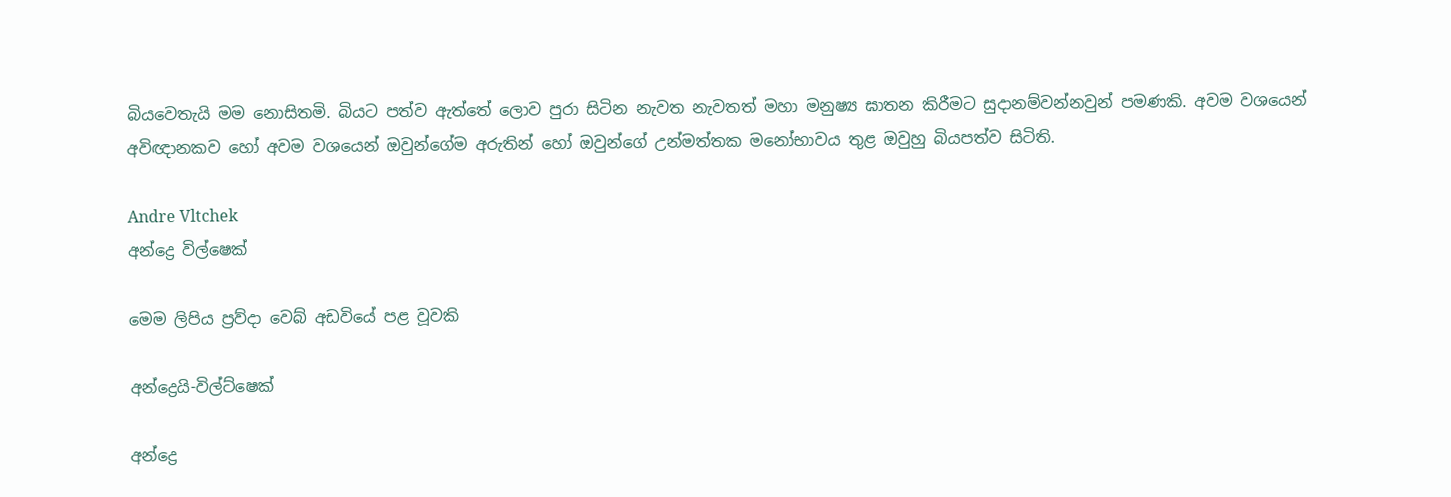බියවෙතැයි මම නොසිතමි. බියට පත්ව ඇත්තේ ලොව පුරා සිටින නැවත නැවතත් මහා මනුෂ්‍ය ඝාතන කිරීමට සුදානම්වන්නවුන් පමණකි. අවම වශයෙන් අවිඥානකව හෝ අවම වශයෙන් ඔවුන්ගේම අරුතින් හෝ ඔවුන්ගේ උන්මත්තක මනෝභාවය තුළ ඔවුහු බියපත්ව සිටිති.

Andre Vltchek
අන්ද්‍රෙ විල්ෂෙක්

මෙම ලිපිය ප්‍රව්දා වෙබ් අඩවියේ පළ වූවකි

අන්ද්‍රෙයි-විල්ට්ෂෙක්

අන්ද්‍රෙ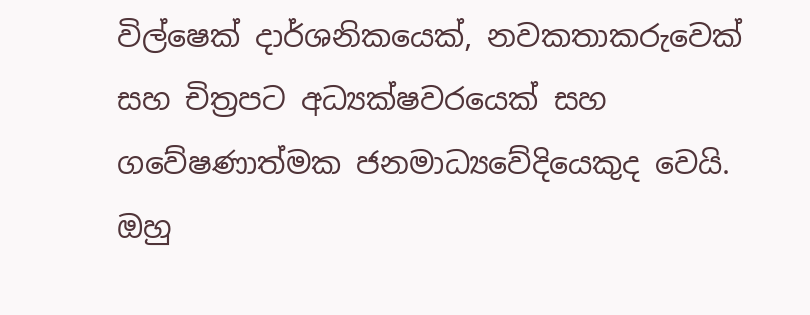විල්ෂෙක් දාර්ශනිකයෙක්, නවකතාකරුවෙක් සහ චිත්‍රපට අධ්‍යක්ෂවරයෙක් සහ ගවේෂණාත්මක ජනමාධ්‍යවේදියෙකුද වෙයි. ඔහු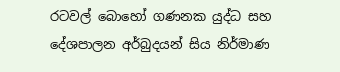රටවල් බොහෝ ගණනක යුද්ධ සහ දේශපාලන අර්බුදයන් සිය නිර්මාණ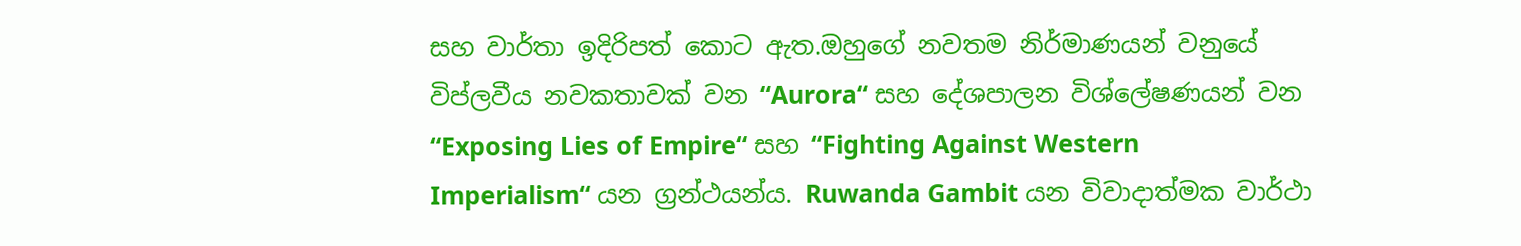සහ වාර්තා ඉදිරිපත් කොට ඇත.ඔහුගේ නවතම නිර්මාණයන් වනුයේ විප්ලවීය නවකතාවක් වන “Aurora“ සහ දේශපාලන විශ්ලේෂණයන් වන “Exposing Lies of Empire“ සහ “Fighting Against Western Imperialism“ යන ග්‍රන්ථයන්ය. Ruwanda Gambit යන විවාදාත්මක වාර්ථා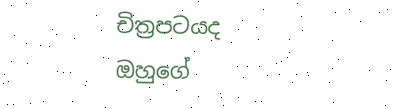චිත්‍රපටයද ඔහුගේ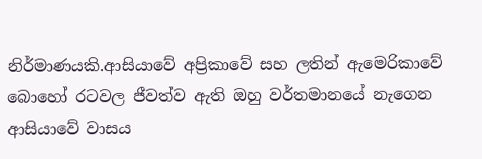නිර්මාණයකි.ආසියාවේ අප්‍රිකාවේ සහ ලතින් ඇමෙරිකාවේ බොහෝ රටවල ජීවත්ව ඇති ඔහු වර්තමානයේ නැගෙන ආසියාවේ වාසය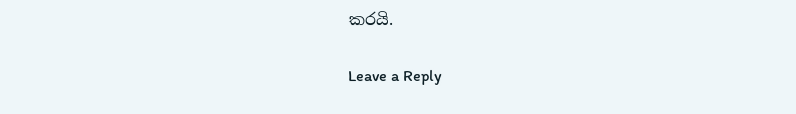කරයි.

Leave a Reply